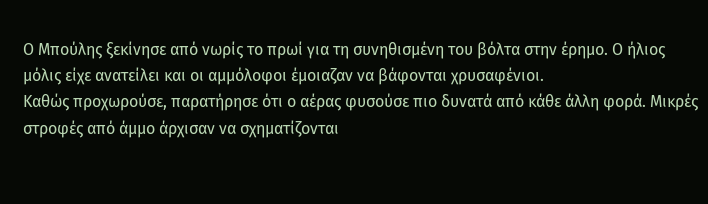Ο Μπούλης ξεκίνησε από νωρίς το πρωί για τη συνηθισμένη του βόλτα στην έρημο. Ο ήλιος μόλις είχε ανατείλει και οι αμμόλοφοι έμοιαζαν να βάφονται χρυσαφένιοι.
Καθώς προχωρούσε, παρατήρησε ότι ο αέρας φυσούσε πιο δυνατά από κάθε άλλη φορά. Μικρές στροφές από άμμο άρχισαν να σχηματίζονται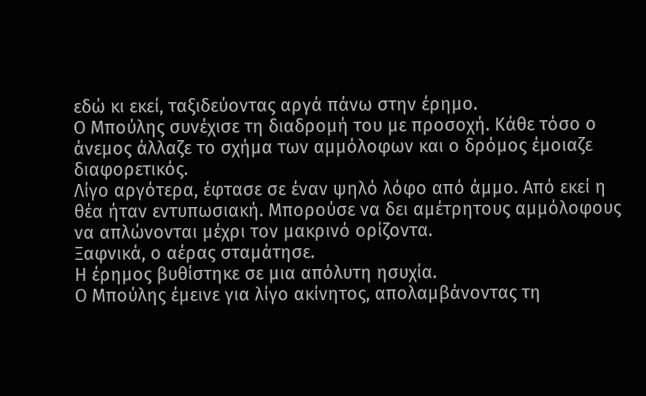εδώ κι εκεί, ταξιδεύοντας αργά πάνω στην έρημο.
Ο Μπούλης συνέχισε τη διαδρομή του με προσοχή. Κάθε τόσο ο άνεμος άλλαζε το σχήμα των αμμόλοφων και ο δρόμος έμοιαζε διαφορετικός.
Λίγο αργότερα, έφτασε σε έναν ψηλό λόφο από άμμο. Από εκεί η θέα ήταν εντυπωσιακή. Μπορούσε να δει αμέτρητους αμμόλοφους να απλώνονται μέχρι τον μακρινό ορίζοντα.
Ξαφνικά, ο αέρας σταμάτησε.
Η έρημος βυθίστηκε σε μια απόλυτη ησυχία.
Ο Μπούλης έμεινε για λίγο ακίνητος, απολαμβάνοντας τη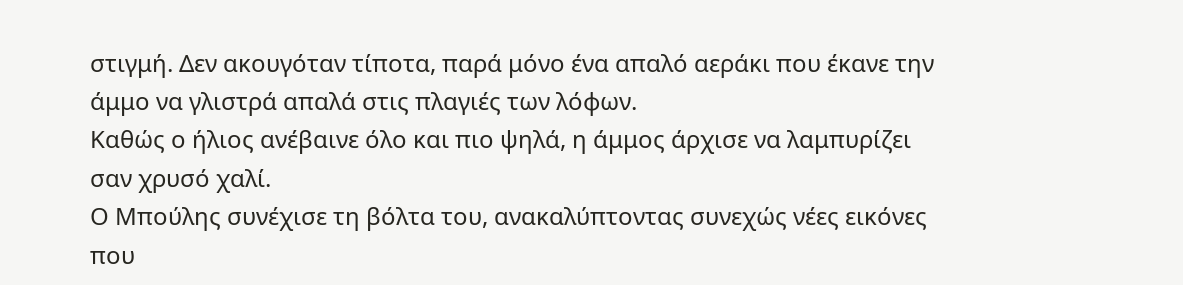στιγμή. Δεν ακουγόταν τίποτα, παρά μόνο ένα απαλό αεράκι που έκανε την άμμο να γλιστρά απαλά στις πλαγιές των λόφων.
Καθώς ο ήλιος ανέβαινε όλο και πιο ψηλά, η άμμος άρχισε να λαμπυρίζει σαν χρυσό χαλί.
Ο Μπούλης συνέχισε τη βόλτα του, ανακαλύπτοντας συνεχώς νέες εικόνες που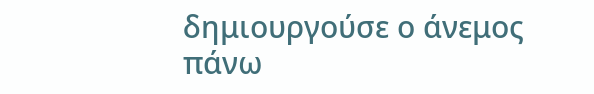δημιουργούσε ο άνεμος πάνω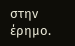στην έρημο.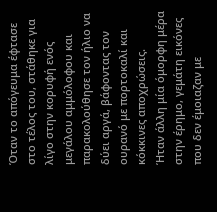Όταν το απόγευμα έφτασε στο τέλος του, στάθηκε για λίγο στην κορυφή ενός μεγάλου αμμόλοφου και παρακολούθησε τον ήλιο να δύει αργά, βάφοντας τον ουρανό με πορτοκαλί και κόκκινες αποχρώσεις.
Ήταν άλλη μία όμορφη μέρα στην έρημο, γεμάτη εικόνες που δεν έμοιαζαν με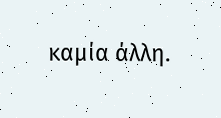καμία άλλη.